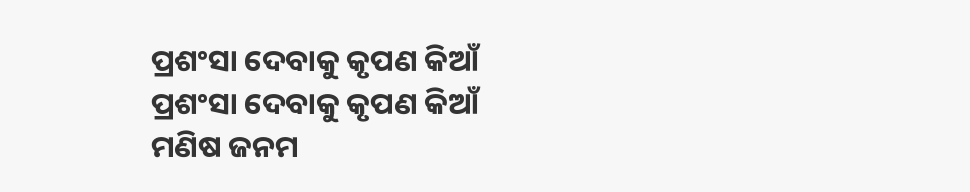ପ୍ରଶଂସା ଦେବାକୁ କୃପଣ କିଆଁ
ପ୍ରଶଂସା ଦେବାକୁ କୃପଣ କିଆଁ
ମଣିଷ ଜନମ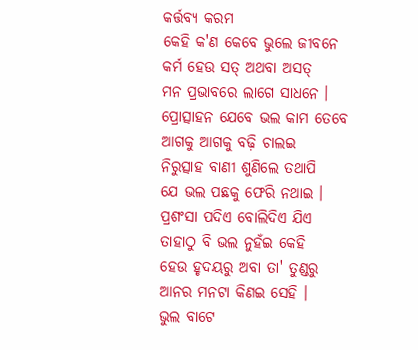କର୍ତ୍ତବ୍ୟ କରମ
କେହି କ'ଣ କେବେ ଭୁଲେ ଜୀବନେ
କର୍ମ ହେଉ ସତ୍ ଅଥବା ଅସତ୍
ମନ ପ୍ରଭାବରେ ଲାଗେ ସାଧନେ ।
ପ୍ରୋତ୍ସାହନ ଯେବେ ଭଲ କାମ ତେବେ
ଆଗକୁ ଆଗକୁ ବଢ଼ି ଚାଲଇ
ନିରୁତ୍ସାହ ବାଣୀ ଶୁଣିଲେ ତଥାପି
ଯେ ଭଲ ପଛକୁ ଫେରି ନଥାଇ ।
ପ୍ରଶଂସା ପଦିଏ ବୋଲିଦିଏ ଯିଏ
ତାହାଠୁ ବି ଭଲ ନୁହଁଇ କେହି
ହେଉ ହୃଦୟରୁ ଅବା ତା' ତୁଣ୍ଡରୁ
ଆନର ମନଟା କିଣଇ ସେହି ।
ଭୁଲ ବାଟେ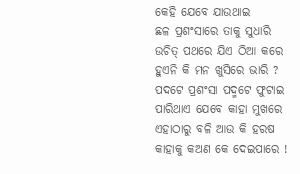କେହି ଯେବେ ଯାଉଥାଇ
ଛଳ ପ୍ରଶଂସାରେ ତାକୁ ସୁଧାରି
ଉଚିତ୍ ପଥରେ ଯିଏ ଠିଆ କରେ
ହୁଏନି କି ମନ ଖୁସିରେ ଭାରି ?
ପଦଟେ ପ୍ରଶଂସା ପଦ୍ମଟେ ଫୁଟାଇ
ପାରିଥାଏ ଯେବେ କାହା ମୁଖରେ
ଏହାଠାରୁ ବଳି ଆଉ କି ହରଷ
କାହାକୁ କଅଣ କେ ଦେଇପାରେ !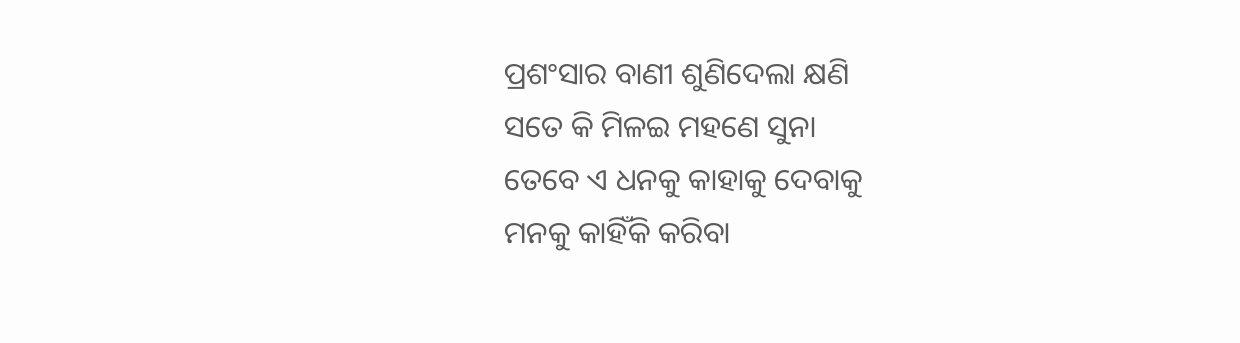ପ୍ରଶଂସାର ବାଣୀ ଶୁଣିଦେଲା କ୍ଷଣି
ସତେ କି ମିଳଇ ମହଣେ ସୁନା
ତେବେ ଏ ଧନକୁ କାହାକୁ ଦେବାକୁ
ମନକୁ କାହିଁକି କରିବା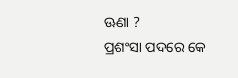ଊଣା ?
ପ୍ରଶଂସା ପଦରେ କେ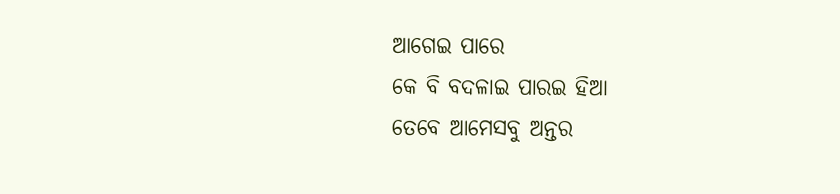ଆଗେଇ ପାରେ
କେ ବି ବଦଳାଇ ପାରଇ ହିଆ
ତେବେ ଆମେସବୁ ଅନ୍ତର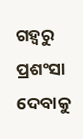ଗହ୍ବରୁ
ପ୍ରଶଂସା ଦେବାକୁ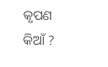କୃପଣ କିଆଁ ?